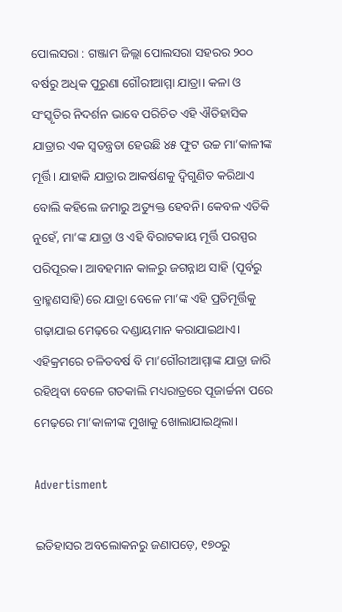ପୋଲସରା : ଗଞ୍ଜାମ ଜିଲ୍ଲା ପୋଲସରା ସହରର ୨୦୦ ବର୍ଷରୁ ଅଧିକ ପୁରୁଣା ଗୌରୀଆମ୍ମା ଯାତ୍ରା। କଳା ଓ ସଂସ୍କୃତିର ନିଦର୍ଶନ ଭାବେ ପରିଚିତ ଏହି ଐତିହାସିକ ଯାତ୍ରାର ଏକ ସ୍ବତନ୍ତ୍ରତା ହେଉଛି ୪୫ ଫୁଟ ଉଚ୍ଚ ମା’କାଳୀଙ୍କ ମୂର୍ତ୍ତି। ଯାହାକି ଯାତ୍ରାର ଆକର୍ଷଣକୁ ଦ୍ବିଗୁଣିତ କରିଥାଏ ବୋଲି କହି‌ଲେ ଜମାରୁ ଅତ୍ୟୁକ୍ତ ହେବନି। କେବଳ ଏତିକି ନୁହେଁ, ମା’ଙ୍କ ଯାତ୍ରା ଓ ଏହି ବିରାଟକାୟ ମୂର୍ତ୍ତି ପରସ୍ପର ପରିପୂରକ। ଆବହମାନ କାଳରୁ ଜଗନ୍ନାଥ ସାହି (ପୂର୍ବରୁ ବ୍ରାହ୍ମଣସାହି)ରେ ଯାତ୍ରା ବେଳ‌େ ମା’ଙ୍କ ଏହି ପ୍ରତିମୂର୍ତ୍ତିକୁ ଗଢ଼ାଯାଇ ମେଢ଼ରେ ଦଣ୍ଡାୟମାନ କରାଯାଇଥାଏ। ଏହିକ୍ରମରେ ଚଳିତବର୍ଷ ବି ମା’ଗୌରୀଆମ୍ମାଙ୍କ ଯାତ୍ରା ଜାରି ରହିଥିବା ବେଳେ ଗତକାଲି ମଧ୍ୟରାତ୍ରରେ ପୂଜାର୍ଚ୍ଚନା ପରେ ମେଢ଼ରେ ମା’କାଳୀଙ୍କ ମୁଖାକୁ ଖୋଲାଯାଇଥିଲା।

Advertisment

ଇତିହାସର ଅବଲୋକନରୁ ଜଣାପଡ଼େ, ୧୭୦ରୁ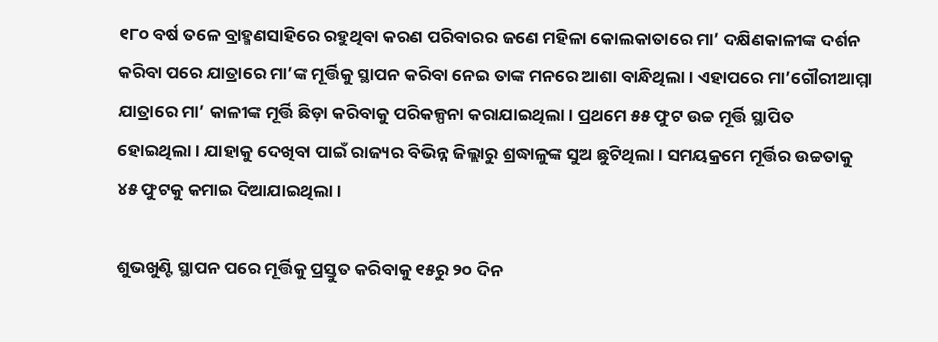୧୮୦ ବର୍ଷ ତଳେ ବ୍ରାହ୍ମଣସାହିରେ ରହୁଥିବା କରଣ ପରିବାରର ଜଣେ ମହିଳା କୋଲକାତାରେ ମା’ ଦକ୍ଷିଣକାଳୀଙ୍କ ଦର୍ଶନ କରିବା ପ‌‌ରେ ଯାତ୍ରାରେ ମା’ଙ୍କ ମୂର୍ତ୍ତିକୁ ସ୍ଥାପନ କରିବା ନେଇ ତାଙ୍କ ମନରେ ଆଶା ବାନ୍ଧିଥିଲା। ଏହାପରେ ‌ମା’ଗୌରୀଆମ୍ମା ଯାତ୍ରାରେ ମା’ କାଳୀଙ୍କ ମୂର୍ତ୍ତି ଛିଡ଼ା କରିବାକୁ ପରିକଳ୍ପନା କରାଯାଇଥିଲା। ପ୍ରଥମେ ୫୫ ଫୁଟ ଉଚ୍ଚ ମୂର୍ତ୍ତି ସ୍ଥାପିତ ହୋଇଥିଲା। ଯାହାକୁ ଦେଖିବା ପାଇଁ ରାଜ୍ୟର ବିଭିନ୍ନ ଜିଲ୍ଲାରୁ ଶ୍ରଦ୍ଧାଳୁଙ୍କ ସୁଅ ଛୁଟିଥିଲା। ସମୟକ୍ରମେ ମୂର୍ତ୍ତିର ଉଚ୍ଚତାକୁ ୪୫ ଫୁଟକୁ କମାଇ ଦିଆଯାଇଥିଲା।

ଶୁଭଖୁଣ୍ଟି ସ୍ଥାପନ ପରେ ମୂର୍ତ୍ତିକୁ ପ୍ରସ୍ତୁତ କରିବାକୁ ୧୫ରୁ ୨୦ ଦିନ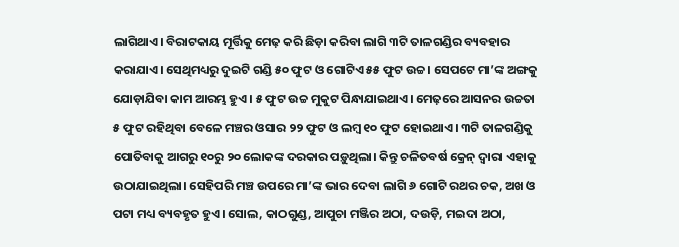ଲାଗିଥାଏ। ବିରାଟକାୟ ମୂର୍ତ୍ତିକୁ ମେଢ଼ କରି ଛିଡ଼ା କରିବା ଲାଗି ୩ଟି ତାଳଗଣ୍ଡିର ବ୍ୟବହାର କରାଯାଏ। ସେଥିମଧ୍ୟରୁ ଦୁଇଟି ଗଣ୍ଡି ୫୦ ଫୁଟ ଓ ଗୋଟିଏ ୫୫ ଫୁଟ ଉଚ୍ଚ। ସେପଟେ ମା’ଙ୍କ ଅଙ୍ଗକୁ ଯୋଡ଼ାଯିବା କାମ ଆରମ୍ଭ ହୁଏ। ୫ ଫୁଟ ଉଚ୍ଚ ମୁକୁଟ ପିନ୍ଧାଯାଇଥାଏ। ମେଢ଼ରେ ଆସନର ଉଚ୍ଚତା ୫ ଫୁଟ ରହିଥିବା ବେଳେ ମଞ୍ଚର ଓସାର ୨୨ ଫୁଟ ଓ ଲମ୍ବ ୧୦ ଫୁଟ ହୋଇଥାଏ। ୩ଟି ତାଳଗଣ୍ଡିକୁ ପୋତିବାକୁ ଆଗରୁ ୧୦ରୁ ୨୦ ଲୋକଙ୍କ ଦରକାର ପଡ଼ୁଥିଲା। କିନ୍ତୁ ଚଳିତବର୍ଷ କ୍ରେନ୍‌ ଦ୍ବାରା ଏହାକୁ ଉଠାଯାଇଥିଲା। ସେହିପରି ମଞ୍ଚ ଉପରେ ମା’ଙ୍କ ଭାର ଦେବା ଲାଗି ୬ ଗୋଟି ରଥର ଚକ, ଅଖ ଓ ପଟା ମଧ୍ୟ ବ୍ୟବହୃତ ହୁଏ। ସୋଲ, କାଠଗୁଣ୍ଡ, ଆପୁଚା ମଞ୍ଜିର ଅଠା, ଦଉଡ଼ି, ମଇଦା ଅଠା,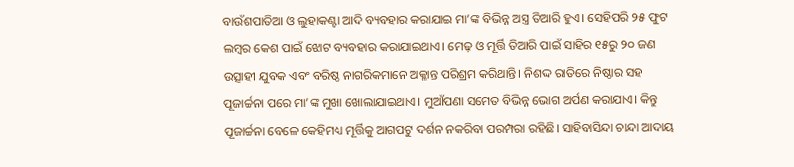ବାଉଁଶପାତିଆ ଓ ଲୁହାକଣ୍ଟା ଆଦି ବ୍ୟବହାର କରାଯାଇ ମା’ଙ୍କ ବିଭିନ୍ନ ଅସ୍ତ୍ର ତିଆରି ହୁଏ। ସେହିପରି ୨୫ ଫୁଟ ଲମ୍ବର କେଶ ପାଇଁ ଝୋଟ ବ୍ୟବହାର କରାଯାଇଥାଏ। ମେଢ଼ ଓ ମୂର୍ତ୍ତି ତିଆରି ପାଇଁ ସାହିର ୧୫ରୁ ୨୦ ଜଣ ଉତ୍ସାହୀ ଯୁବକ ଏବଂ ବରିଷ୍ଠ ନାଗରିକମାନେ ଅକ୍ଳାନ୍ତ ପରିଶ୍ରମ କରିଥାନ୍ତି। ନିଶଦ୍ଦ ରାତିରେ ନିଷ୍ଠାର ସହ ପୂଜାର୍ଚ୍ଚନା ପରେ ମା’ଙ୍କ ମୁଖା ଖୋଲାଯାଇଥାଏ। ମୁଆଁପଣା ସମେତ ବିଭିନ୍ନ ଭ‌ୋଗ ଅର୍ପଣ କରାଯାଏ। କିନ୍ତୁ ପୂଜାର୍ଚ୍ଚନା ବେଳେ କେହିମଧ୍ୟ ମୂର୍ତ୍ତିକୁ ଆଗପଟୁ ଦର୍ଶନ ନକରିବା ପରମ୍ପରା ରହିଛି। ସାହିବାସିନ୍ଦା ଚାନ୍ଦା ଆଦାୟ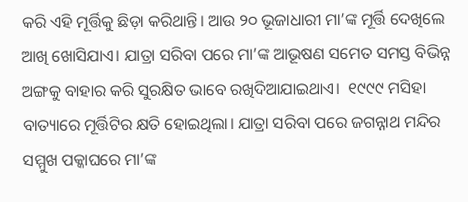କରି ଏହି ମୂର୍ତ୍ତିକୁ ଛିଡ଼ା କରିଥାନ୍ତି। ଆଉ ୨୦ ଭୂଜାଧାରୀ ମା’ଙ୍କ ମୂର୍ତ୍ତି ଦେଖିଲେ ଆଖି ଖୋସିଯାଏ। ଯାତ୍ରା ସରିବା ପ‌ରେ ମା’ଙ୍କ ଆଭୂଷଣ ସମେତ ସମସ୍ତ ବିଭିନ୍ନ ଅଙ୍ଗକୁ ବାହାର କରି ସୁରକ୍ଷିତ ଭାବେ ରଖିଦିଆଯାଇଥାଏ।  ୧୯୯୯ ମସିହା ବାତ୍ୟାରେ ମୂର୍ତ୍ତିଟିର କ୍ଷତି ହୋଇଥିଲା। ଯାତ୍ରା ସରିବା ପରେ ଜଗନ୍ନାଥ ମନ୍ଦିର ସମ୍ମୁଖ ପକ୍କାଘ‌ରେ ମା’ଙ୍କ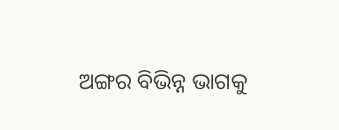ଅଙ୍ଗର ବିଭିନ୍ନ ଭାଗକୁ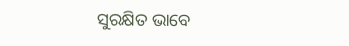ସୁରକ୍ଷିତ ଭାବେ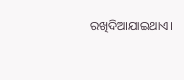ରଖିଦିଆଯାଇଥାଏ।